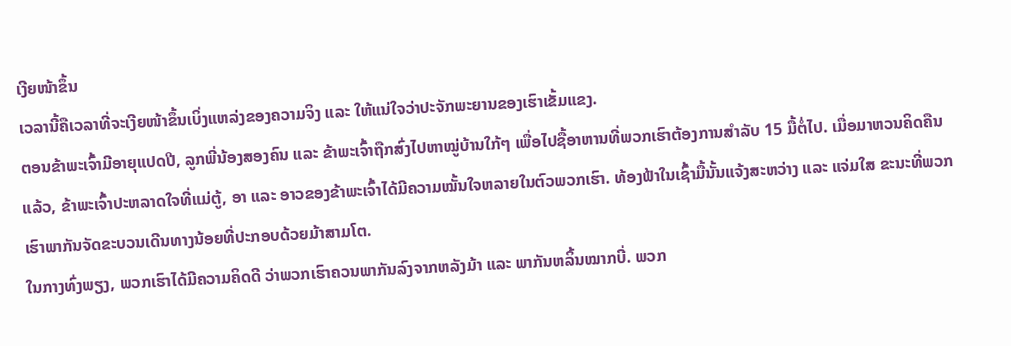ເງີຍໜ້າຂຶ້ນ
ເວລານີ້ຄືເວລາທີ່ຈະເງີຍໜ້າຂຶ້ນເບິ່ງແຫລ່ງຂອງຄວາມຈິງ ແລະ ໃຫ້ແນ່ໃຈວ່າປະຈັກພະຍານຂອງເຮົາເຂັ້ມແຂງ.
ຕອນຂ້າພະເຈົ້າມີອາຍຸແປດປີ, ລູກພີ່ນ້ອງສອງຄົນ ແລະ ຂ້າພະເຈົ້າຖືກສົ່ງໄປຫາໝູ່ບ້ານໃກ້ໆ ເພື່ອໄປຊື້ອາຫານທີ່ພວກເຮົາຕ້ອງການສຳລັບ 15 ມື້ຕໍ່ໄປ. ເມື່ອມາຫວນຄິດຄືນແລ້ວ, ຂ້າພະເຈົ້າປະຫລາດໃຈທີ່ແມ່ຕູ້, ອາ ແລະ ອາວຂອງຂ້າພະເຈົ້າໄດ້ມີຄວາມໝັ້ນໃຈຫລາຍໃນຕົວພວກເຮົາ. ທ້ອງຟ້າໃນເຊົ້າມື້ນັ້ນແຈ້ງສະຫວ່າງ ແລະ ແຈ່ມໃສ ຂະນະທີ່ພວກເຮົາພາກັນຈັດຂະບວນເດີນທາງນ້ອຍທີ່ປະກອບດ້ວຍມ້າສາມໂຕ.
ໃນກາງທົ່ງພຽງ, ພວກເຮົາໄດ້ມີຄວາມຄິດດີ ວ່າພວກເຮົາຄວນພາກັນລົງຈາກຫລັງມ້າ ແລະ ພາກັນຫລິ້ນໝາກບີ່. ພວກ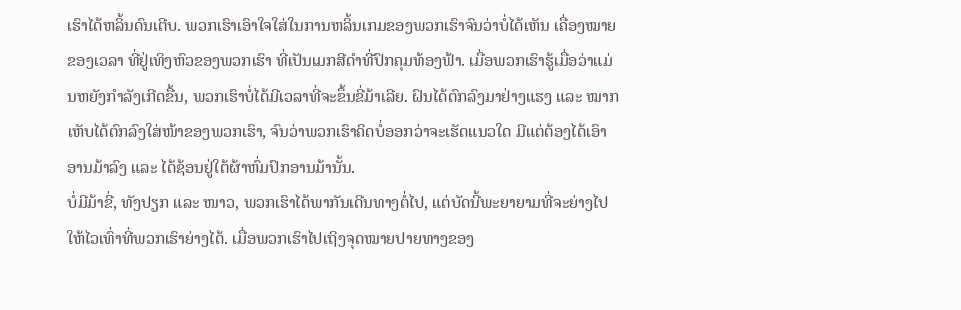ເຮົາໄດ້ຫລິ້ນດົນເຕີບ. ພວກເຮົາເອົາໃຈໃສ່ໃນການຫລິ້ນເກມຂອງພວກເຮົາຈົນວ່າບໍ່ໄດ້ເຫັນ ເຄື່ອງໝາຍຂອງເວລາ ທີ່ຢູ່ເທິງຫົວຂອງພວກເຮົາ ທີ່ເປັນເມກສີດຳທີ່ປົກຄຸມທ້ອງຟ້າ. ເມື່ອພວກເຮົາຮູ້ເມື່ອວ່າແມ່ນຫຍັງກຳລັງເກີດຂື້ນ, ພວກເຮົາບໍ່ໄດ້ມີເວລາທີ່ຈະຂຶ້ນຂີ່ມ້າເລີຍ. ຝົນໄດ້ຕົກລົງມາຢ່າງແຮງ ແລະ ໝາກເຫັບໄດ້ຕົກລົງໃສ່ໜ້າຂອງພວກເຮົາ, ຈົນວ່າພວກເຮົາຄິດບໍ່ອອກວ່າຈະເຮັດແນວໃດ ມີແຕ່ຕ້ອງໄດ້ເອົາອານມ້າລົງ ແລະ ໄດ້ຊ້ອນຢູ່ໃຕ້ຜ້າຫົ່ມປົກອານມ້ານັ້ນ.
ບໍ່ມີມ້າຂີ່, ທັງປຽກ ແລະ ໜາວ, ພວກເຮົາໄດ້ພາກັນເດີນທາງຕໍ່ໄປ, ແຕ່ບັດນີ້ພະຍາຍາມທີ່ຈະຍ່າງໄປໃຫ້ໄວເທົ່າທີ່ພວກເຮົາຍ່າງໄດ້. ເມື່ອພວກເຮົາໄປເຖິງຈຸດໝາຍປາຍທາງຂອງ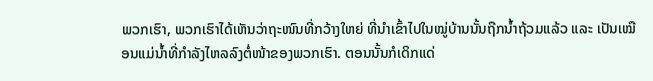ພວກເຮົາ, ພວກເຮົາໄດ້ເຫັນວ່າຖະໜົນທີ່ກວ້າງໃຫຍ່ ທີ່ນຳເຂົ້າໄປໃນໝູ່ບ້ານນັ້ນຖືກນ້ຳຖ້ວມແລ້ວ ແລະ ເປັນເໝືອນແມ່ນ້ຳທີ່ກຳລັງໄຫລລົງຕໍ່ໜ້າຂອງພວກເຮົາ. ຕອນນັ້ນກໍເດິກແດ່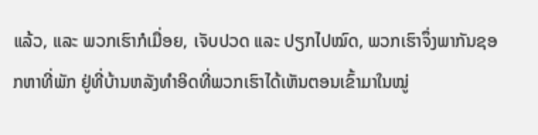ແລ້ວ, ແລະ ພວກເຮົາກໍເມື່ອຍ, ເຈັບປວດ ແລະ ປຽກໄປໝົດ, ພວກເຮົາຈຶ່ງພາກັນຊອກຫາທີ່ພັກ ຢູ່ທີ່ບ້ານຫລັງທຳອິດທີ່ພວກເຮົາໄດ້ເຫັນຕອນເຂົ້າມາໃນໝູ່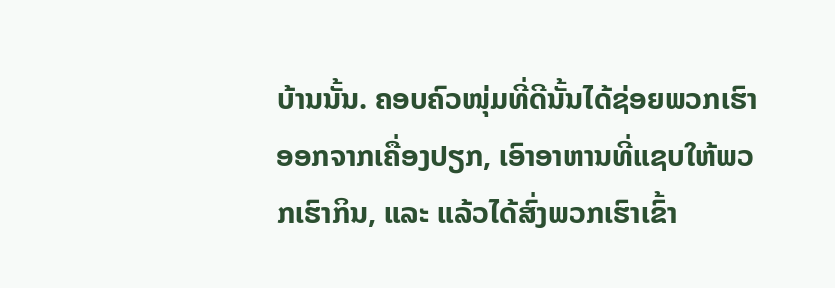ບ້ານນັ້ນ. ຄອບຄົວໜຸ່ມທີ່ດີນັ້ນໄດ້ຊ່ອຍພວກເຮົາອອກຈາກເຄື່ອງປຽກ, ເອົາອາຫານທີ່ແຊບໃຫ້ພວກເຮົາກິນ, ແລະ ແລ້ວໄດ້ສົ່ງພວກເຮົາເຂົ້າ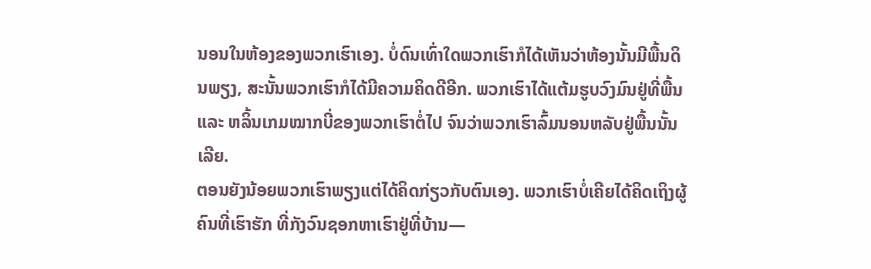ນອນໃນຫ້ອງຂອງພວກເຮົາເອງ. ບໍ່ດົນເທົ່າໃດພວກເຮົາກໍໄດ້ເຫັນວ່າຫ້ອງນັ້ນມີພື້ນດິນພຽງ, ສະນັ້ນພວກເຮົາກໍໄດ້ມີຄວາມຄິດດີອີກ. ພວກເຮົາໄດ້ແຕ້ມຮູບວົງມົນຢູ່ທີ່ພື້ນ ແລະ ຫລິ້ນເກມໝາກບີ່ຂອງພວກເຮົາຕໍ່ໄປ ຈົນວ່າພວກເຮົາລົ້ມນອນຫລັບຢູ່ພື້ນນັ້ນເລີຍ.
ຕອນຍັງນ້ອຍພວກເຮົາພຽງແຕ່ໄດ້ຄິດກ່ຽວກັບຕົນເອງ. ພວກເຮົາບໍ່ເຄີຍໄດ້ຄິດເຖິງຜູ້ຄົນທີ່ເຮົາຮັກ ທີ່ກັງວົນຊອກຫາເຮົາຢູ່ທີ່ບ້ານ—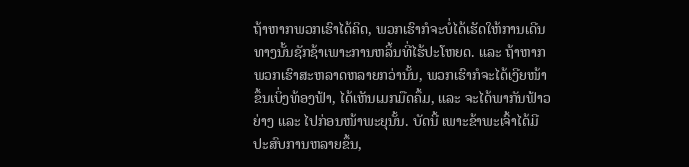ຖ້າຫາກພວກເຮົາໄດ້ຄິດ, ພວກເຮົາກໍຈະບໍ່ໄດ້ເຮັດໃຫ້ການເດີນທາງນັ້ນຊັກຊ້າເພາະການຫລິ້ນທີ່ໄຮ້ປະໂຫຍດ. ແລະ ຖ້າຫາກພວກເຮົາສະຫລາດຫລາຍກວ່ານັ້ນ, ພວກເຮົາກໍຈະໄດ້ເງີຍໜ້າຂຶ້ນເບິ່ງທ້ອງຟ້າ, ໄດ້ເຫັນເມກມືດຄຶ້ມ, ແລະ ຈະໄດ້ພາກັນຟ້າວຍ່າງ ແລະ ໄປກ່ອນໜ້າພະຍຸນັ້ນ. ບັດນີ້ ເພາະຂ້າພະເຈົ້າໄດ້ມີປະສົບການຫລາຍຂຶ້ນ,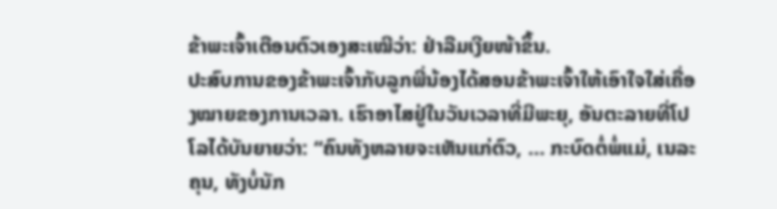ຂ້າພະເຈົ້າເຕືອນຕົວເອງສະເໝີວ່າ: ຢ່າລືມເງີຍໜ້າຂຶ້ນ.
ປະສົບການຂອງຂ້າພະເຈົ້າກັບລູກພີ່ນ້ອງໄດ້ສອນຂ້າພະເຈົ້າໃຫ້ເອົາໃຈໃສ່ເຄື່ອງໝາຍຂອງການເວລາ. ເຮົາອາໄສຢູ່ໃນວັນເວລາທີ່ມີພະຍຸ, ອັນຕະລາຍທີ່ໂປໂລໄດ້ບັນຍາຍວ່າ: “ຄົນທັງຫລາຍຈະເຫັນແກ່ຕົວ, … ກະບົດຕໍ່ພໍ່ແມ່, ເນລະຄຸນ, ທັງບໍ່ນັກ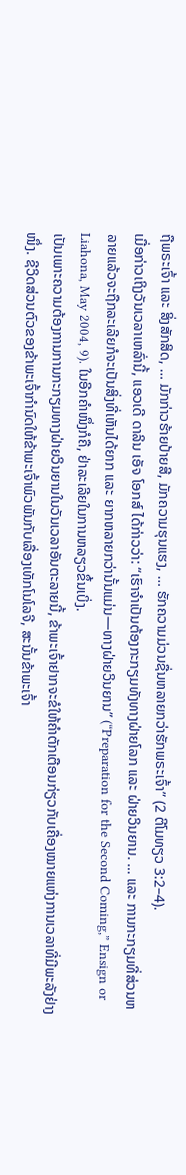ຖືພຣະເຈົ້າ ແລະ ສິ່ງສັກສິດ, … ມັກກ່າວຮ້າຍປ້າຍສີ, ມັກຄວາມຮຸນແຮງ, … ຮັກຄວາມມ່ວນຊື່ນຫລາຍກວ່າຮັກພຣະເຈົ້າ” (2 ຕີໂມທຽວ 3:2–4).
ເມື່ອກ່າວເຖິງວັນເວລາເຫລົ່ານີ້, ແອວເດີ ດາລິນ ເອັຈ ໂອກສ໌ ໄດ້ກ່າວວ່າ: “ເຮົາຈຳເປັນຕ້ອງກະກຽມທັງທາງຝ່າຍໂລກ ແລະ ຝ່າຍວິນຍານ. … ແລະ ການກະກຽມທີ່ສ່ວນຫລາຍແລ້ວຈະຖືກລະເລີຍກໍຈະເປັນສິ່ງທີ່ເຫັນໄດ້ຍາກ ແລະ ຍາກຫລາຍກວ່ານັ້ນແມ່ນ—ທາງຝ່າຍວິນຍານ” (“Preparation for the Second Coming,” Ensign or Liahona, May 2004, 9). ໃນອີກຄຳໜຶ່ງກໍຄື, ຢ່າລະເລີຍໃນການຫລຽວຂຶ້ນເບິ່ງ.
ເປັນເພາະຄວາມຕ້ອງການການກະກຽມທາງຝ່າຍວິນຍານໃນວັນເວລາອັນຕະລາຍນີ້, ຂ້າພະເຈົ້າຢາກຈະຂໍໃຫ້ຄຳຕັກເຕືອນກ່ຽວກັບເຄື່ອງໝາຍແຫ່ງການເວລາທີ່ມີພະລັງຢ່າງໜຶ່ງ. ຊີວິດສ່ວນຕົວຂອງຂ້າພະເຈົ້າກຳນົດໃຫ້ຂ້າພະເຈົ້າພົວພັນກັບເລື່ອງເທັກໂນໂລຈີ, ສະນັ້ນຂ້າພະເຈົ້າ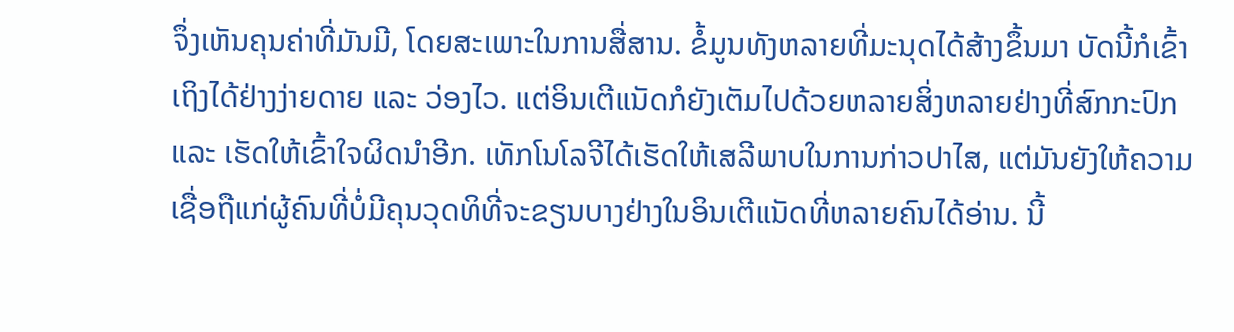ຈຶ່ງເຫັນຄຸນຄ່າທີ່ມັນມີ, ໂດຍສະເພາະໃນການສື່ສານ. ຂໍ້ມູນທັງຫລາຍທີ່ມະນຸດໄດ້ສ້າງຂຶ້ນມາ ບັດນີ້ກໍເຂົ້າເຖິງໄດ້ຢ່າງງ່າຍດາຍ ແລະ ວ່ອງໄວ. ແຕ່ອິນເຕີແນັດກໍຍັງເຕັມໄປດ້ວຍຫລາຍສິ່ງຫລາຍຢ່າງທີ່ສົກກະປົກ ແລະ ເຮັດໃຫ້ເຂົ້າໃຈຜິດນຳອີກ. ເທັກໂນໂລຈີໄດ້ເຮັດໃຫ້ເສລີພາບໃນການກ່າວປາໄສ, ແຕ່ມັນຍັງໃຫ້ຄວາມເຊື່ອຖືແກ່ຜູ້ຄົນທີ່ບໍ່ມີຄຸນວຸດທິທີ່ຈະຂຽນບາງຢ່າງໃນອິນເຕີແນັດທີ່ຫລາຍຄົນໄດ້ອ່ານ. ນີ້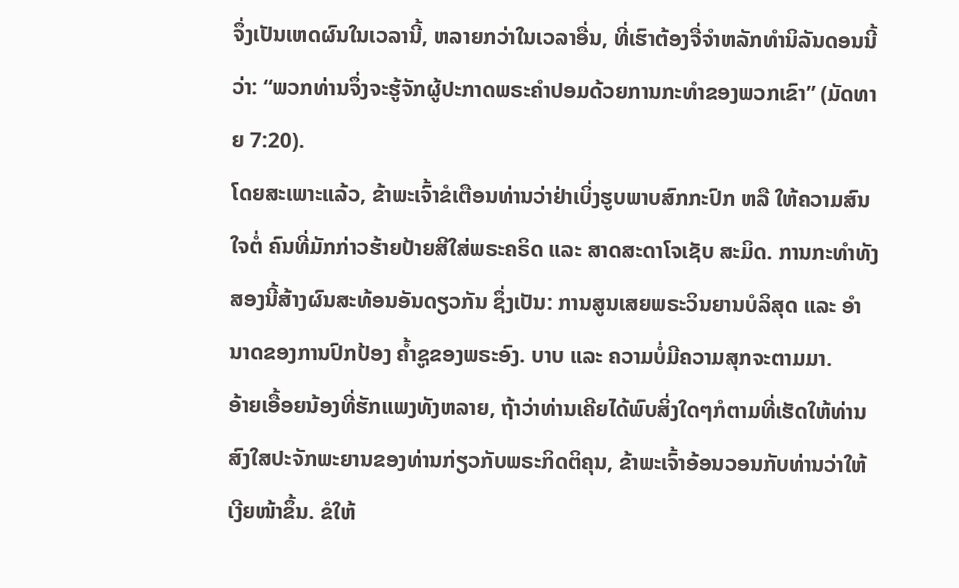ຈຶ່ງເປັນເຫດຜົນໃນເວລານີ້, ຫລາຍກວ່າໃນເວລາອື່ນ, ທີ່ເຮົາຕ້ອງຈື່ຈຳຫລັກທຳນິລັນດອນນີ້ວ່າ: “ພວກທ່ານຈຶ່ງຈະຮູ້ຈັກຜູ້ປະກາດພຣະຄຳປອມດ້ວຍການກະທຳຂອງພວກເຂົາ” (ມັດທາຍ 7:20).
ໂດຍສະເພາະແລ້ວ, ຂ້າພະເຈົ້າຂໍເຕືອນທ່ານວ່າຢ່າເບິ່ງຮູບພາບສົກກະປົກ ຫລື ໃຫ້ຄວາມສົນໃຈຕໍ່ ຄົນທີ່ມັກກ່າວຮ້າຍປ້າຍສີໃສ່ພຣະຄຣິດ ແລະ ສາດສະດາໂຈເຊັບ ສະມິດ. ການກະທຳທັງສອງນີ້ສ້າງຜົນສະທ້ອນອັນດຽວກັນ ຊຶ່ງເປັນ: ການສູນເສຍພຣະວິນຍານບໍລິສຸດ ແລະ ອຳນາດຂອງການປົກປ້ອງ ຄ້ຳຊູຂອງພຣະອົງ. ບາບ ແລະ ຄວາມບໍ່ມີຄວາມສຸກຈະຕາມມາ.
ອ້າຍເອື້ອຍນ້ອງທີ່ຮັກແພງທັງຫລາຍ, ຖ້າວ່າທ່ານເຄີຍໄດ້ພົບສິ່ງໃດໆກໍຕາມທີ່ເຮັດໃຫ້ທ່ານສົງໃສປະຈັກພະຍານຂອງທ່ານກ່ຽວກັບພຣະກິດຕິຄຸນ, ຂ້າພະເຈົ້າອ້ອນວອນກັບທ່ານວ່າໃຫ້ເງີຍໜ້າຂຶ້ນ. ຂໍໃຫ້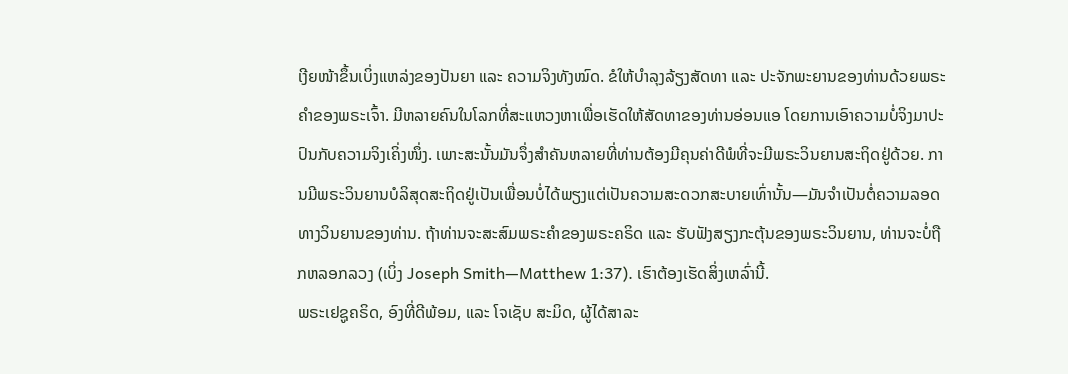ເງີຍໜ້າຂຶ້ນເບິ່ງແຫລ່ງຂອງປັນຍາ ແລະ ຄວາມຈິງທັງໝົດ. ຂໍໃຫ້ບຳລຸງລ້ຽງສັດທາ ແລະ ປະຈັກພະຍານຂອງທ່ານດ້ວຍພຣະຄຳຂອງພຣະເຈົ້າ. ມີຫລາຍຄົນໃນໂລກທີ່ສະແຫວງຫາເພື່ອເຮັດໃຫ້ສັດທາຂອງທ່ານອ່ອນແອ ໂດຍການເອົາຄວາມບໍ່ຈິງມາປະປົນກັບຄວາມຈິງເຄິ່ງໜຶ່ງ. ເພາະສະນັ້ນມັນຈຶ່ງສຳຄັນຫລາຍທີ່ທ່ານຕ້ອງມີຄຸນຄ່າດີພໍທີ່ຈະມີພຣະວິນຍານສະຖິດຢູ່ດ້ວຍ. ການມີພຣະວິນຍານບໍລິສຸດສະຖິດຢູ່ເປັນເພື່ອນບໍ່ໄດ້ພຽງແຕ່ເປັນຄວາມສະດວກສະບາຍເທົ່ານັ້ນ—ມັນຈຳເປັນຕໍ່ຄວາມລອດທາງວິນຍານຂອງທ່ານ. ຖ້າທ່ານຈະສະສົມພຣະຄຳຂອງພຣະຄຣິດ ແລະ ຮັບຟັງສຽງກະຕຸ້ນຂອງພຣະວິນຍານ, ທ່ານຈະບໍ່ຖືກຫລອກລວງ (ເບິ່ງ Joseph Smith—Matthew 1:37). ເຮົາຕ້ອງເຮັດສິ່ງເຫລົ່ານີ້.
ພຣະເຢຊູຄຣິດ, ອົງທີ່ດີພ້ອມ, ແລະ ໂຈເຊັບ ສະມິດ, ຜູ້ໄດ້ສາລະ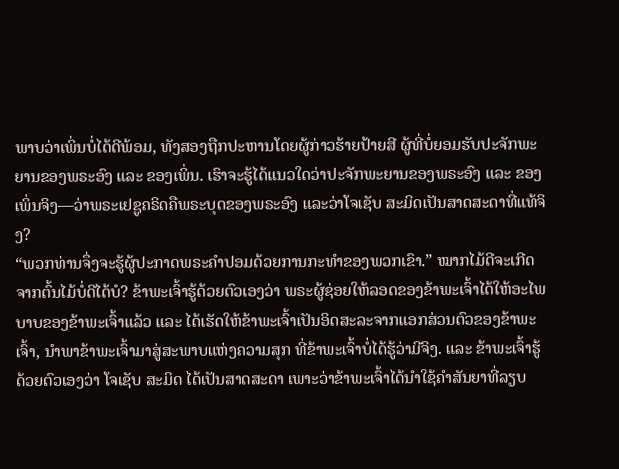ພາບວ່າເພິ່ນບໍ່ໄດ້ດີພ້ອມ, ທັງສອງຖືກປະຫານໂດຍຜູ້ກ່າວຮ້າຍປ້າຍສີ ຜູ້ທີ່ບໍ່ຍອມຮັບປະຈັກພະຍານຂອງພຣະອົງ ແລະ ຂອງເພິ່ນ. ເຮົາຈະຮູ້ໄດ້ແນວໃດວ່າປະຈັກພະຍານຂອງພຣະອົງ ແລະ ຂອງເພິ່ນຈິງ—ວ່າພຣະເຢຊູຄຣິດຄືພຣະບຸດຂອງພຣະອົງ ແລະວ່າໂຈເຊັບ ສະມິດເປັນສາດສະດາທີ່ແທ້ຈິງ?
“ພວກທ່ານຈຶ່ງຈະຮູ້ຜູ້ປະກາດພຣະຄຳປອມດ້ວຍການກະທຳຂອງພວກເຂົາ.” ໝາກໄມ້ດີຈະເກີດຈາກຕົ້ນໄມ້ບໍ່ດີໄດ້ບໍ? ຂ້າພະເຈົ້າຮູ້ດ້ວຍຕົວເອງວ່າ ພຣະຜູ້ຊ່ອຍໃຫ້ລອດຂອງຂ້າພະເຈົ້າໄດ້ໃຫ້ອະໄພບາບຂອງຂ້າພະເຈົ້າແລ້ວ ແລະ ໄດ້ເຮັດໃຫ້ຂ້າພະເຈົ້າເປັນອິດສະລະຈາກແອກສ່ວນຕົວຂອງຂ້າພະເຈົ້າ, ນຳພາຂ້າພະເຈົ້າມາສູ່ສະພາບແຫ່ງຄວາມສຸກ ທີ່ຂ້າພະເຈົ້າບໍ່ໄດ້ຮູ້ວ່າມີຈິງ. ແລະ ຂ້າພະເຈົ້າຮູ້ດ້ວຍຕົວເອງວ່າ ໂຈເຊັບ ສະມິດ ໄດ້ເປັນສາດສະດາ ເພາະວ່າຂ້າພະເຈົ້າໄດ້ນຳໃຊ້ຄຳສັນຍາທີ່ລຽບ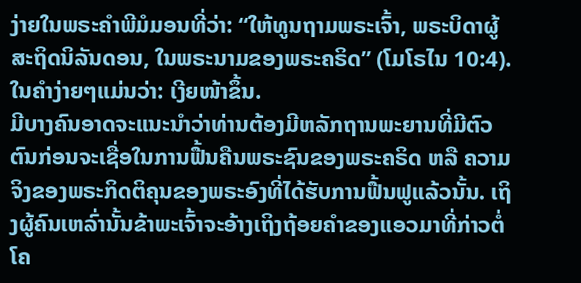ງ່າຍໃນພຣະຄຳພີມໍມອນທີ່ວ່າ: “ໃຫ້ທູນຖາມພຣະເຈົ້າ, ພຣະບິດາຜູ້ສະຖິດນິລັນດອນ, ໃນພຣະນາມຂອງພຣະຄຣິດ” (ໂມໂຣໄນ 10:4). ໃນຄຳງ່າຍໆແມ່ນວ່າ: ເງີຍໜ້າຂຶ້ນ.
ມີບາງຄົນອາດຈະແນະນຳວ່າທ່ານຕ້ອງມີຫລັກຖານພະຍານທີ່ມີຕົວຕົນກ່ອນຈະເຊື່ອໃນການຟື້ນຄືນພຣະຊົນຂອງພຣະຄຣິດ ຫລື ຄວາມຈິງຂອງພຣະກິດຕິຄຸນຂອງພຣະອົງທີ່ໄດ້ຮັບການຟື້ນຟູແລ້ວນັ້ນ. ເຖິງຜູ້ຄົນເຫລົ່ານັ້ນຂ້າພະເຈົ້າຈະອ້າງເຖິງຖ້ອຍຄຳຂອງແອວມາທີ່ກ່າວຕໍ່ ໂຄ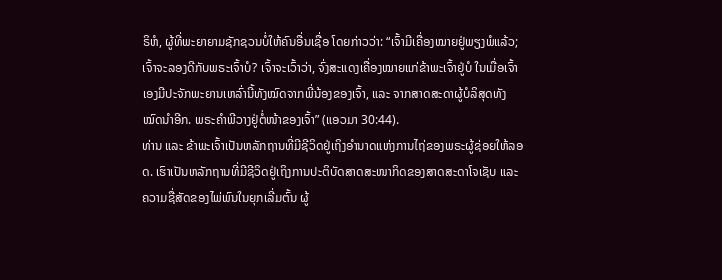ຣິຫໍ, ຜູ້ທີ່ພະຍາຍາມຊັກຊວນບໍ່ໃຫ້ຄົນອື່ນເຊື່ອ ໂດຍກ່າວວ່າ: “ເຈົ້າມີເຄື່ອງໝາຍຢູ່ພຽງພໍແລ້ວ; ເຈົ້າຈະລອງດີກັບພຣະເຈົ້າບໍ? ເຈົ້າຈະເວົ້າວ່າ, ຈົ່ງສະແດງເຄື່ອງໝາຍແກ່ຂ້າພະເຈົ້າຢູ່ບໍ ໃນເມື່ອເຈົ້າເອງມີປະຈັກພະຍານເຫລົ່ານີ້ທັງໝົດຈາກພີ່ນ້ອງຂອງເຈົ້າ, ແລະ ຈາກສາດສະດາຜູ້ບໍລິສຸດທັງໝົດນຳອີກ. ພຣະຄຳພີວາງຢູ່ຕໍ່ໜ້າຂອງເຈົ້າ” (ແອວມາ 30:44).
ທ່ານ ແລະ ຂ້າພະເຈົ້າເປັນຫລັກຖານທີ່ມີຊີວິດຢູ່ເຖິງອຳນາດແຫ່ງການໄຖ່ຂອງພຣະຜູ້ຊ່ອຍໃຫ້ລອດ. ເຮົາເປັນຫລັກຖານທີ່ມີຊີວິດຢູ່ເຖິງການປະຕິບັດສາດສະໜາກິດຂອງສາດສະດາໂຈເຊັບ ແລະ ຄວາມຊື່ສັດຂອງໄພ່ພົນໃນຍຸກເລີ່ມຕົ້ນ ຜູ້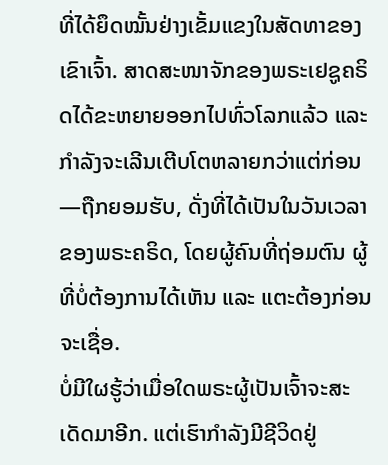ທີ່ໄດ້ຍຶດໝັ້ນຢ່າງເຂັ້ມແຂງໃນສັດທາຂອງເຂົາເຈົ້າ. ສາດສະໜາຈັກຂອງພຣະເຢຊູຄຣິດໄດ້ຂະຫຍາຍອອກໄປທົ່ວໂລກແລ້ວ ແລະ ກຳລັງຈະເລີນເຕີບໂຕຫລາຍກວ່າແຕ່ກ່ອນ—ຖືກຍອມຮັບ, ດັ່ງທີ່ໄດ້ເປັນໃນວັນເວລາຂອງພຣະຄຣິດ, ໂດຍຜູ້ຄົນທີ່ຖ່ອມຕົນ ຜູ້ທີ່ບໍ່ຕ້ອງການໄດ້ເຫັນ ແລະ ແຕະຕ້ອງກ່ອນຈະເຊື່ອ.
ບໍ່ມີໃຜຮູ້ວ່າເມື່ອໃດພຣະຜູ້ເປັນເຈົ້າຈະສະເດັດມາອີກ. ແຕ່ເຮົາກຳລັງມີຊີວິດຢູ່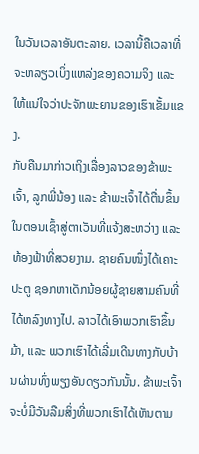ໃນວັນເວລາອັນຕະລາຍ. ເວລານີ້ຄືເວລາທີ່ຈະຫລຽວເບິ່ງແຫລ່ງຂອງຄວາມຈິງ ແລະ ໃຫ້ແນ່ໃຈວ່າປະຈັກພະຍານຂອງເຮົາເຂັ້ມແຂງ.
ກັບຄືນມາກ່າວເຖິງເລື່ອງລາວຂອງຂ້າພະເຈົ້າ, ລູກພີ່ນ້ອງ ແລະ ຂ້າພະເຈົ້າໄດ້ຕື່ນຂຶ້ນໃນຕອນເຊົ້າສູ່ຕາເວັນທີ່ແຈ້ງສະຫວ່າງ ແລະ ທ້ອງຟ້າທີ່ສວຍງາມ. ຊາຍຄົນໜຶ່ງໄດ້ເຄາະປະຕູ ຊອກຫາເດັກນ້ອຍຜູ້ຊາຍສາມຄົນທີ່ໄດ້ຫລົງທາງໄປ. ລາວໄດ້ເອົາພວກເຮົາຂຶ້ນມ້າ, ແລະ ພວກເຮົາໄດ້ເລີ່ມເດີນທາງກັບບ້ານຜ່ານທົ່ງພຽງອັນດຽວກັນນັ້ນ. ຂ້າພະເຈົ້າຈະບໍ່ມີວັນລືມສິ່ງທີ່ພວກເຮົາໄດ້ເຫັນຕາມ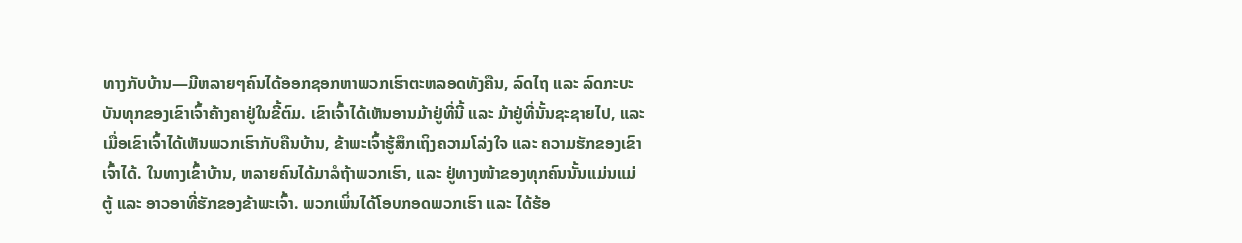ທາງກັບບ້ານ—ມີຫລາຍໆຄົນໄດ້ອອກຊອກຫາພວກເຮົາຕະຫລອດທັງຄືນ, ລົດໄຖ ແລະ ລົດກະບະບັນທຸກຂອງເຂົາເຈົ້າຄ້າງຄາຢູ່ໃນຂີ້ຕົມ. ເຂົາເຈົ້າໄດ້ເຫັນອານມ້າຢູ່ທີ່ນີ້ ແລະ ມ້າຢູ່ທີ່ນັ້ນຊະຊາຍໄປ, ແລະ ເມື່ອເຂົາເຈົ້າໄດ້ເຫັນພວກເຮົາກັບຄືນບ້ານ, ຂ້າພະເຈົ້າຮູ້ສຶກເຖິງຄວາມໂລ່ງໃຈ ແລະ ຄວາມຮັກຂອງເຂົາເຈົ້າໄດ້. ໃນທາງເຂົ້າບ້ານ, ຫລາຍຄົນໄດ້ມາລໍຖ້າພວກເຮົາ, ແລະ ຢູ່ທາງໜ້າຂອງທຸກຄົນນັ້ນແມ່ນແມ່ຕູ້ ແລະ ອາວອາທີ່ຮັກຂອງຂ້າພະເຈົ້າ. ພວກເພິ່ນໄດ້ໂອບກອດພວກເຮົາ ແລະ ໄດ້ຮ້ອ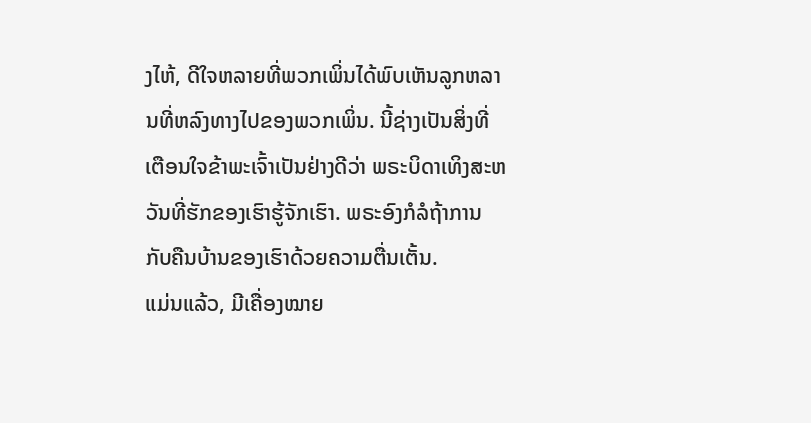ງໄຫ້, ດີໃຈຫລາຍທີ່ພວກເພິ່ນໄດ້ພົບເຫັນລູກຫລານທີ່ຫລົງທາງໄປຂອງພວກເພິ່ນ. ນີ້ຊ່າງເປັນສິ່ງທີ່ເຕືອນໃຈຂ້າພະເຈົ້າເປັນຢ່າງດີວ່າ ພຣະບິດາເທິງສະຫວັນທີ່ຮັກຂອງເຮົາຮູ້ຈັກເຮົາ. ພຣະອົງກໍລໍຖ້າການກັບຄືນບ້ານຂອງເຮົາດ້ວຍຄວາມຕື່ນເຕັ້ນ.
ແມ່ນແລ້ວ, ມີເຄື່ອງໝາຍ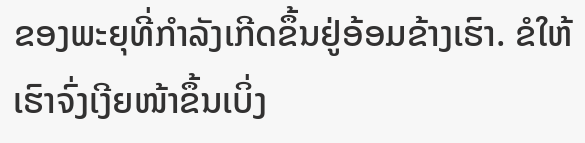ຂອງພະຍຸທີ່ກຳລັງເກີດຂຶ້ນຢູ່ອ້ອມຂ້າງເຮົາ. ຂໍໃຫ້ເຮົາຈົ່ງເງີຍໜ້າຂຶ້ນເບິ່ງ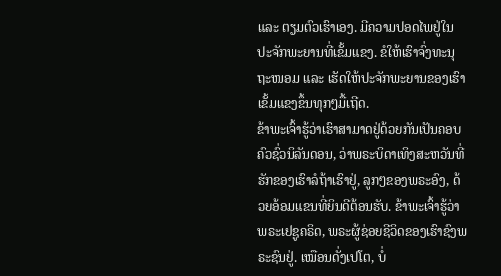ແລະ ຕຽມຕົວເຮົາເອງ. ມີຄວາມປອດໄພຢູ່ໃນປະຈັກພະຍານທີ່ເຂັ້ມແຂງ. ຂໍໃຫ້ເຮົາຈົ່ງທະນຸຖະໜອມ ແລະ ເຮັດໃຫ້ປະຈັກພະຍານຂອງເຮົາເຂັ້ມແຂງຂຶ້ນທຸກໆມື້ເຖີດ.
ຂ້າພະເຈົ້າຮູ້ວ່າເຮົາສາມາດຢູ່ດ້ວຍກັນເປັນຄອບຄົວຊົ່ວນິລັນດອນ, ວ່າພຣະບິດາເທິງສະຫວັນທີ່ຮັກຂອງເຮົາລໍຖ້າເຮົາຢູ່, ລູກໆຂອງພຣະອົງ, ດ້ວຍອ້ອມແຂນທີ່ຍິນດີຕ້ອນຮັບ. ຂ້າພະເຈົ້າຮູ້ວ່າພຣະເຢຊູຄຣິດ, ພຣະຜູ້ຊ່ອຍຊີວິດຂອງເຮົາຊົງພຣະຊົນຢູ່. ເໝືອນດັ່ງເປໂຕ, ບໍ່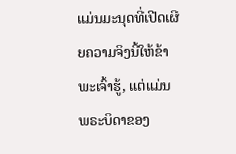ແມ່ນມະນຸດທີ່ເປີດເຜີຍຄວາມຈິງນີ້ໃຫ້ຂ້າພະເຈົ້າຮູ້, ແຕ່ແມ່ນພຣະບິດາຂອງ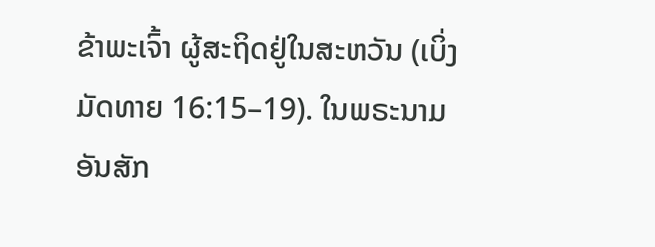ຂ້າພະເຈົ້າ ຜູ້ສະຖິດຢູ່ໃນສະຫວັນ (ເບິ່ງ ມັດທາຍ 16:15–19). ໃນພຣະນາມອັນສັກ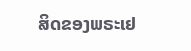ສິດຂອງພຣະເຢ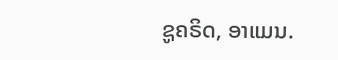ຊູຄຣິດ, ອາແມນ.